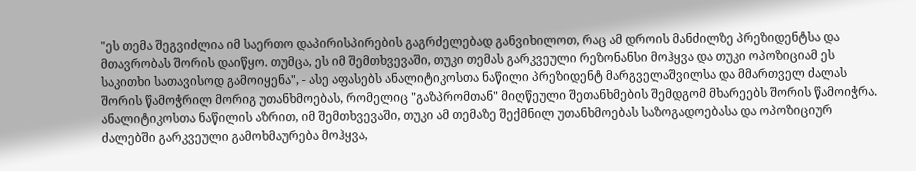"ეს თემა შეგვიძლია იმ საერთო დაპირისპირების გაგრძელებად განვიხილოთ, რაც ამ დროის მანძილზე პრეზიდენტსა და მთავრობას შორის დაიწყო. თუმცა, ეს იმ შემთხვევაში, თუკი თემას გარკვეული რეზონანსი მოჰყვა და თუკი ოპოზიციამ ეს საკითხი სათავისოდ გამოიყენა", - ასე აფასებს ანალიტიკოსთა ნაწილი პრეზიდენტ მარგველაშვილსა და მმართველ ძალას შორის წამოჭრილ მორიგ უთანხმოებას, რომელიც "გაზპრომთან" მიღწეული შეთანხმების შემდგომ მხარეებს შორის წამოიჭრა.
ანალიტიკოსთა ნაწილის აზრით, იმ შემთხვევაში, თუკი ამ თემაზე შექმნილ უთანხმოებას საზოგადოებასა და ოპოზიციურ ძალებში გარკვეული გამოხმაურება მოჰყვა,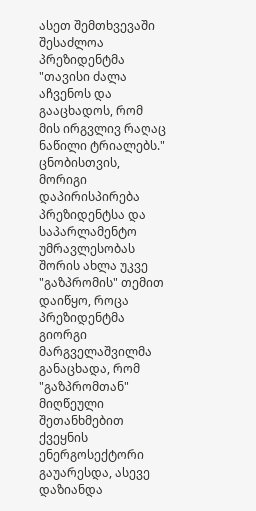ასეთ შემთხვევაში შესაძლოა პრეზიდენტმა "თავისი ძალა აჩვენოს და გააცხადოს, რომ მის ირგვლივ რაღაც ნაწილი ტრიალებს."
ცნობისთვის, მორიგი დაპირისპირება პრეზიდენტსა და საპარლამენტო უმრავლესობას შორის ახლა უკვე "გაზპრომის" თემით დაიწყო, როცა პრეზიდენტმა გიორგი მარგველაშვილმა განაცხადა, რომ "გაზპრომთან" მიღწეული შეთანხმებით ქვეყნის ენერგოსექტორი გაუარესდა, ასევე დაზიანდა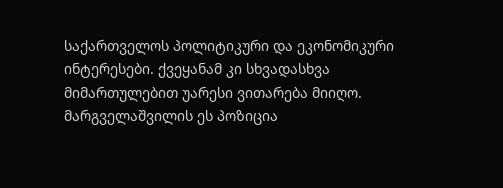საქართველოს პოლიტიკური და ეკონომიკური ინტერესები. ქვეყანამ კი სხვადასხვა მიმართულებით უარესი ვითარება მიიღო.
მარგველაშვილის ეს პოზიცია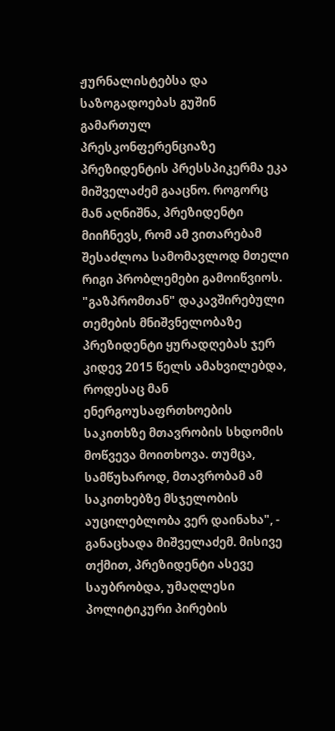ჟურნალისტებსა და საზოგადოებას გუშინ გამართულ პრესკონფერენციაზე პრეზიდენტის პრესსპიკერმა ეკა მიშველაძემ გააცნო. როგორც მან აღნიშნა, პრეზიდენტი მიიჩნევს, რომ ამ ვითარებამ შესაძლოა სამომავლოდ მთელი რიგი პრობლემები გამოიწვიოს.
"გაზპრომთან" დაკავშირებული თემების მნიშვნელობაზე პრეზიდენტი ყურადღებას ჯერ კიდევ 2015 წელს ამახვილებდა, როდესაც მან ენერგოუსაფრთხოების საკითხზე მთავრობის სხდომის მოწვევა მოითხოვა. თუმცა, სამწუხაროდ, მთავრობამ ამ საკითხებზე მსჯელობის აუცილებლობა ვერ დაინახა", - განაცხადა მიშველაძემ. მისივე თქმით, პრეზიდენტი ასევე საუბრობდა, უმაღლესი პოლიტიკური პირების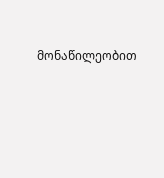მონაწილეობით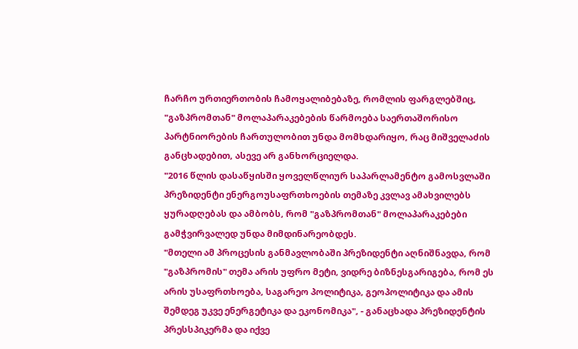ჩარჩო ურთიერთობის ჩამოყალიბებაზე, რომლის ფარგლებშიც, "გაზპრომთან" მოლაპარაკებების წარმოება საერთაშორისო პარტნიორების ჩართულობით უნდა მომხდარიყო, რაც მიშველაძის განცხადებით, ასევე არ განხორციელდა.
"2016 წლის დასაწყისში ყოველწლიურ საპარლამენტო გამოსვლაში პრეზიდენტი ენერგოუსაფრთხოების თემაზე კვლავ ამახვილებს ყურადღებას და ამბობს, რომ "გაზპრომთან" მოლაპარაკებები გამჭვირვალედ უნდა მიმდინარეობდეს.
"მთელი ამ პროცესის განმავლობაში პრეზიდენტი აღნიშნავდა, რომ "გაზპრომის" თემა არის უფრო მეტი, ვიდრე ბიზნესგარიგება, რომ ეს არის უსაფრთხოება, საგარეო პოლიტიკა, გეოპოლიტიკა და ამის შემდეგ უკვე ენერგეტიკა და ეკონომიკა", - განაცხადა პრეზიდენტის პრესსპიკერმა და იქვე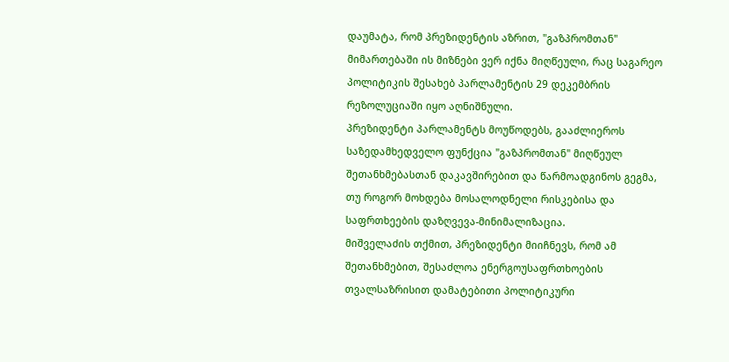დაუმატა, რომ პრეზიდენტის აზრით, "გაზპრომთან" მიმართებაში ის მიზნები ვერ იქნა მიღწეული, რაც საგარეო პოლიტიკის შესახებ პარლამენტის 29 დეკემბრის რეზოლუციაში იყო აღნიშნული.
პრეზიდენტი პარლამენტს მოუწოდებს, გააძლიეროს საზედამხედველო ფუნქცია "გაზპრომთან" მიღწეულ შეთანხმებასთან დაკავშირებით და წარმოადგინოს გეგმა, თუ როგორ მოხდება მოსალოდნელი რისკებისა და საფრთხეების დაზღვევა-მინიმალიზაცია.
მიშველაძის თქმით, პრეზიდენტი მიიჩნევს, რომ ამ შეთანხმებით, შესაძლოა ენერგოუსაფრთხოების თვალსაზრისით დამატებითი პოლიტიკური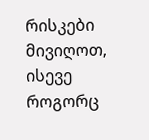რისკები მივიღოთ, ისევე როგორც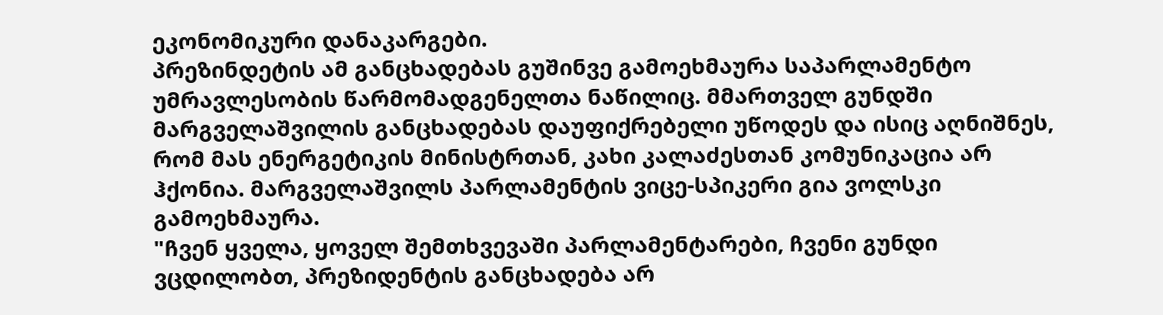ეკონომიკური დანაკარგები.
პრეზინდეტის ამ განცხადებას გუშინვე გამოეხმაურა საპარლამენტო უმრავლესობის წარმომადგენელთა ნაწილიც. მმართველ გუნდში მარგველაშვილის განცხადებას დაუფიქრებელი უწოდეს და ისიც აღნიშნეს, რომ მას ენერგეტიკის მინისტრთან, კახი კალაძესთან კომუნიკაცია არ ჰქონია. მარგველაშვილს პარლამენტის ვიცე-სპიკერი გია ვოლსკი გამოეხმაურა.
"ჩვენ ყველა, ყოველ შემთხვევაში პარლამენტარები, ჩვენი გუნდი ვცდილობთ, პრეზიდენტის განცხადება არ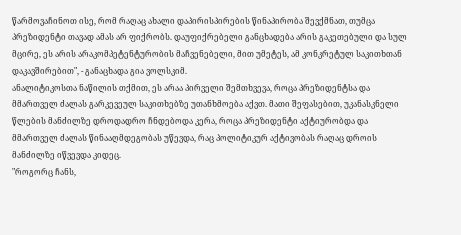წარმოვაჩინოთ ისე, რომ რაღაც ახალი დაპირისპირების წინაპირობა შევქმნათ, თუმცა პრეზიდენტი თავად ამას არ ფიქრობს. დაუფიქრებელი განცხადება არის გაკეთებული და სულ მცირე, ეს არის არაკომპეტენტურობის მაჩვენებელი, მით უმეტეს, ამ კონკრეტულ საკითხთან დაკავშირებით", - განაცხადა გია ვოლსკიმ.
ანალიტიკოსთა ნაწილის თქმით, ეს არაა პირველი შემთხვევა, როცა პრეზიდენტსა და მმართველ ძალას გარკევეულ საკითხებზე უთანხმოება აქვთ. მათი შეფასებით, უკანასკნელი წლების მანძილზე დროდადრო ჩნდებოდა კერა, როცა პრეზიდენტი აქტიურობდა და მმართველ ძალას წინააღმდეგობას უწევდა, რაც პოლიტიკურ აქტივობას რაღაც დროის მანძილზე იწვევდა კიდეც.
"როგორც ჩანს,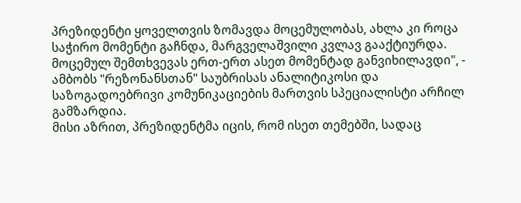პრეზიდენტი ყოველთვის ზომავდა მოცემულობას, ახლა კი როცა საჭირო მომენტი გაჩნდა, მარგველაშვილი კვლავ გააქტიურდა. მოცემულ შემთხვევას ერთ-ერთ ასეთ მომენტად განვიხილავდი", - ამბობს "რეზონანსთან" საუბრისას ანალიტიკოსი და საზოგადოებრივი კომუნიკაციების მართვის სპეციალისტი არჩილ გამზარდია.
მისი აზრით, პრეზიდენტმა იცის, რომ ისეთ თემებში, სადაც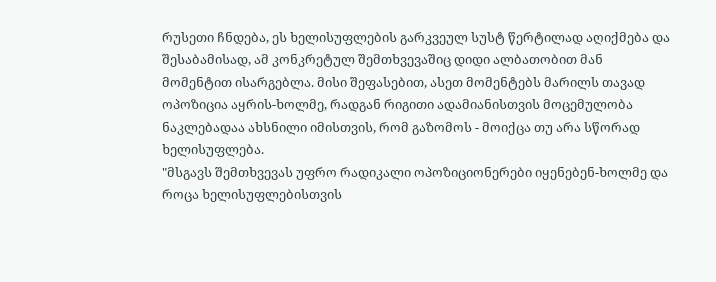რუსეთი ჩნდება, ეს ხელისუფლების გარკვეულ სუსტ წერტილად აღიქმება და შესაბამისად, ამ კონკრეტულ შემთხვევაშიც დიდი ალბათობით მან მომენტით ისარგებლა. მისი შეფასებით, ასეთ მომენტებს მარილს თავად ოპოზიცია აყრის-ხოლმე, რადგან რიგითი ადამიანისთვის მოცემულობა ნაკლებადაა ახსნილი იმისთვის, რომ გაზომოს - მოიქცა თუ არა სწორად ხელისუფლება.
"მსგავს შემთხვევას უფრო რადიკალი ოპოზიციონერები იყენებენ-ხოლმე და როცა ხელისუფლებისთვის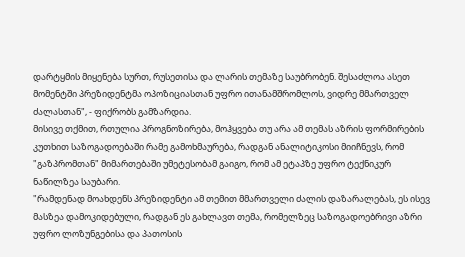დარტყმის მიყენება სურთ, რუსეთისა და ლარის თემაზე საუბრობენ. შესაძლოა ასეთ მომენტში პრეზიდენტმა ოპოზიციასთან უფრო ითანამშრომლოს, ვიდრე მმართველ ძალასთან", - ფიქრობს გამზარდია.
მისივე თქმით, რთულია პროგნოზირება, მოჰყვება თუ არა ამ თემას აზრის ფორმირების კუთხით საზოგადოებაში რამე გამოხმაურება, რადგან ანალიტიკოსი მიიჩნევს, რომ "გაზპრომთან" მიმართებაში უმეტესობამ გაიგო, რომ ამ ეტაპზე უფრო ტექნიკურ ნაწილზეა საუბარი.
"რამდენად მოახდენს პრეზიდენტი ამ თემით მმართველი ძალის დაზარალებას, ეს ისევ მასზეა დამოკიდებული, რადგან ეს გახლავთ თემა, რომელზეც საზოგადოებრივი აზრი უფრო ლოზუნგებისა და პათოსის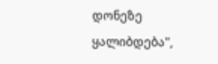დონეზე ყალიბდება",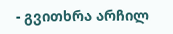- გვითხრა არჩილ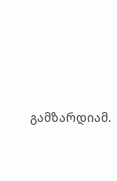გამზარდიამ.